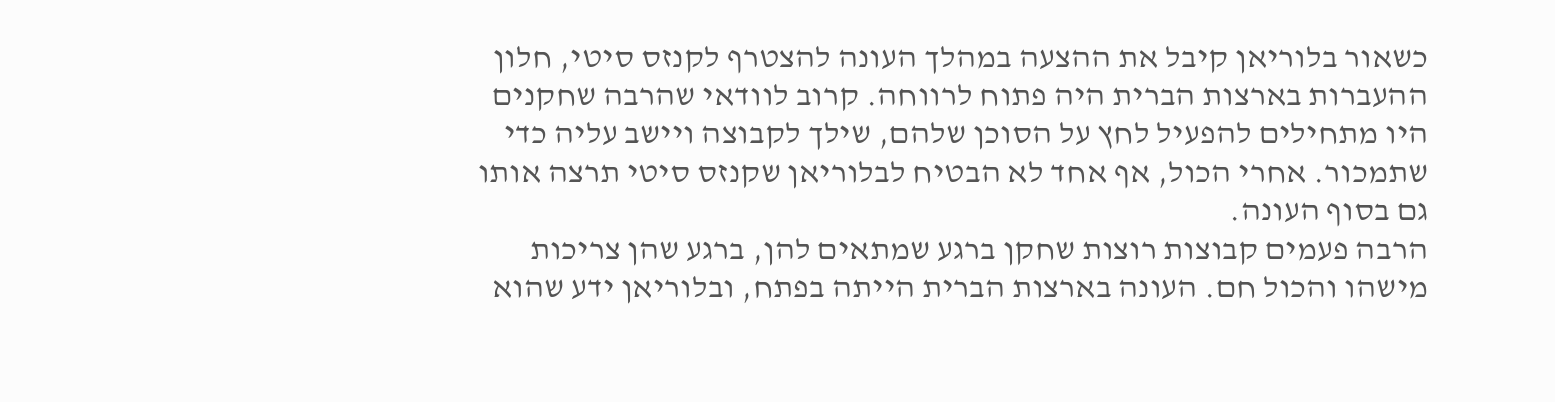כשאור בלוריאן קיבל את ההצעה במהלך העונה להצטרף לקנזס סיטי, חלון ההעברות בארצות הברית היה פתוח לרווחה. קרוב לוודאי שהרבה שחקנים היו מתחילים להפעיל לחץ על הסוכן שלהם, שילך לקבוצה ויישב עליה כדי שתמכור. אחרי הכול, אף אחד לא הבטיח לבלוריאן שקנזס סיטי תרצה אותו גם בסוף העונה.
הרבה פעמים קבוצות רוצות שחקן ברגע שמתאים להן, ברגע שהן צריכות מישהו והכול חם. העונה בארצות הברית הייתה בפתח, ובלוריאן ידע שהוא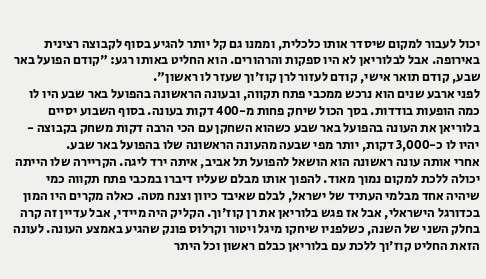יכול לעבור למקום שיסדר אותו כלכלית, וממנו גם קל יותר להגיע בסוף לקבוצה רצינית באירופה. אבל לבלוריאן לא היו ספקות והרהורים. הוא החליט באותו רגע: "קודם הפועל באר שבע, קודם תואר אישי, קודם לעזור לרן קוז'וך שעזר לו ראשון".
לפני ארבע שנים הוא נרכש ממכבי פתח תקווה, ובעונה הראשונה בהפועל באר שבע היו לו כמה הופעות בודדות. בסך הכול שיחק פחות מ-400 דקות בעונה. בסוף השבוע יסיים בלוריאן את העונה בהפועל באר שבע כשהוא השחקן עם הכי הרבה דקות משחק בקבוצה - יהיו לו כ-3,000 דקות, יותר מפי שבעה מהעונה הראשונה שלו בהפועל באר שבע.
אחרי אותה עונה ראשונה הוא הושאל להפועל תל אביב, איתה ירד ליגה. הקריירה שלו הייתה יכולה ללכת למקום נמוך מאוד. להפוך אותו מבלם שעליו דיברו במכבי פתח תקווה כמי שיהיה אחד מבלמי העתיד של ישראל, לבלם שאיבד כיוון וצנח מטה. כאלה מקרים היו המון בכדורגל הישראלי, אבל אז פגש בלוריאן את רן קוז'וך. הקליק היה מיידי, אבל עדיין זה קרה בחלק השני של השנה, כשלפניו שיחקו מיגל ויטור וקרלוס פונק שהגיע באמצע העונה. לעונה הזאת החליט קוז'וך ללכת עם בלוריאן כבלם ראשון וכל היתר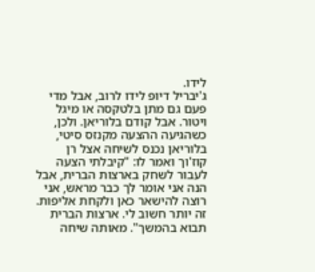לידו.
ג'יבריל דיופ לידו לרוב, אבל מדי פעם גם מתן בלטקסה או מיגל ויטור. אבל קודם בלוריאן. ולכן, כשהגיעה ההצעה מקנזס סיטי, בלוריאן נכנס לשיחה אצל רן קוז'וך ואמר לו: "קיבלתי הצעה לעבור לשחק בארצות הברית, אבל הנה אני אומר לך כבר מראש, אני רוצה להישאר כאן ולקחת אליפות. זה יותר חשוב לי. ארצות הברית תבוא בהמשך". מאותה שיחה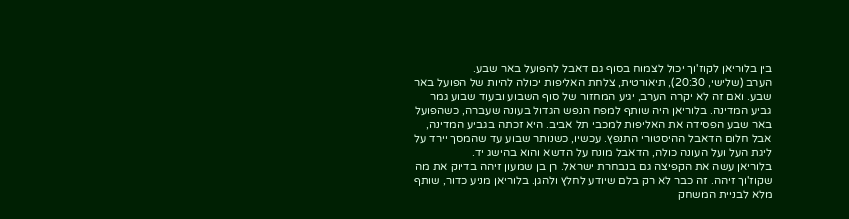בין בלוריאן לקוז'וך יכול לצמוח בסוף גם דאבל להפועל באר שבע.
הערב (שלישי, 20:30), תיאורטית, צלחת האליפות יכולה להיות של הפועל באר שבע. ואם זה לא יקרה הערב, יגיע המחזור של סוף השבוע ובעוד שבוע גמר גביע המדינה. בלוריאן היה שותף למפח הנפש הגדול בעונה שעברה, כשהפועל באר שבע הפסידה את האליפות למכבי תל אביב. היא זכתה בגביע המדינה, אבל חלום הדאבל ההיסטורי התנפץ. עכשיו, כשנותר שבוע עד שהמסך יירד על ליגת העל ועל העונה כולה, הדאבל מונח על הדשא והוא בהישג יד.
בלוריאן עשה את הקפיצה גם בנבחרת ישראל. רן בן שמעון זיהה בדיוק את מה שקוז'וך זיהה. זה כבר לא רק בלם שיודע לחלץ ולהגן. בלוריאן מניע כדור, שותף מלא לבניית המשחק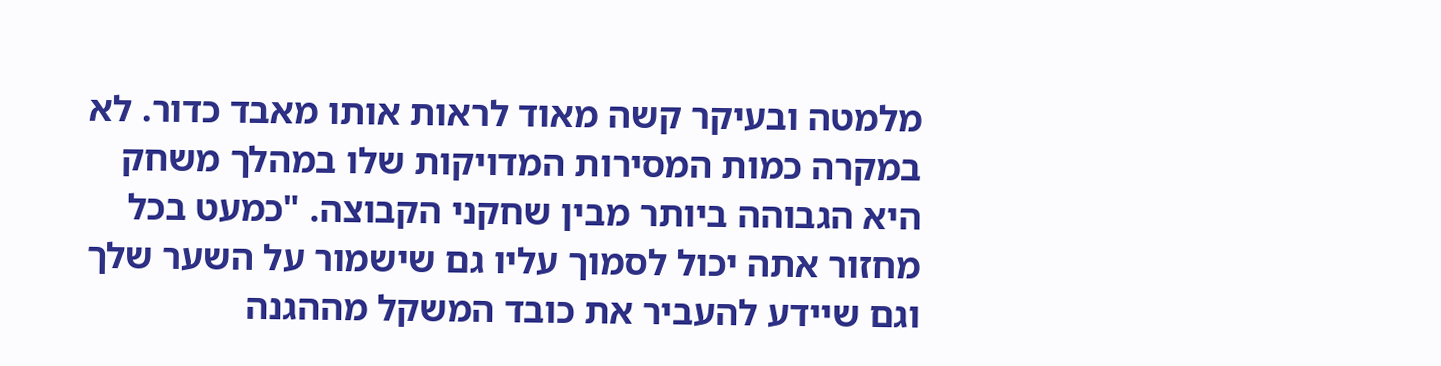מלמטה ובעיקר קשה מאוד לראות אותו מאבד כדור. לא במקרה כמות המסירות המדויקות שלו במהלך משחק היא הגבוהה ביותר מבין שחקני הקבוצה. "כמעט בכל מחזור אתה יכול לסמוך עליו גם שישמור על השער שלך וגם שיידע להעביר את כובד המשקל מההגנה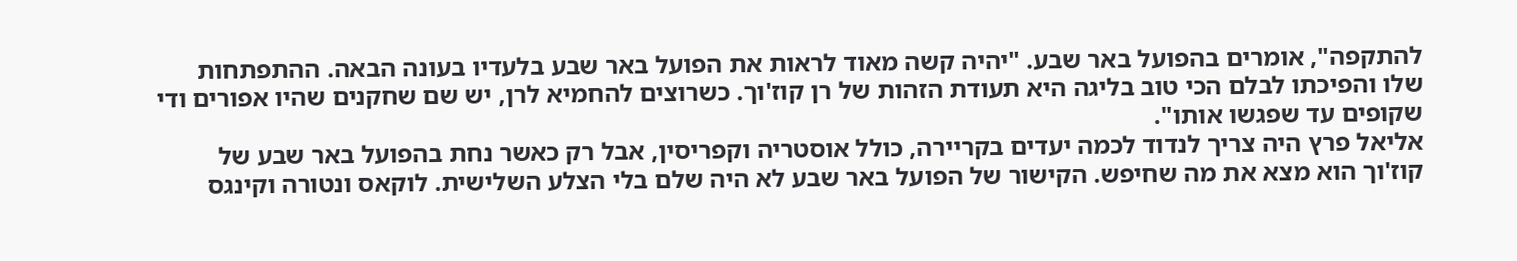להתקפה", אומרים בהפועל באר שבע. "יהיה קשה מאוד לראות את הפועל באר שבע בלעדיו בעונה הבאה. ההתפתחות שלו והפיכתו לבלם הכי טוב בליגה היא תעודת הזהות של רן קוז'וך. כשרוצים להחמיא לרן, יש שם שחקנים שהיו אפורים ודי שקופים עד שפגשו אותו".
אליאל פרץ היה צריך לנדוד לכמה יעדים בקריירה, כולל אוסטריה וקפריסין, אבל רק כאשר נחת בהפועל באר שבע של קוז'וך הוא מצא את מה שחיפש. הקישור של הפועל באר שבע לא היה שלם בלי הצלע השלישית. לוקאס ונטורה וקינגס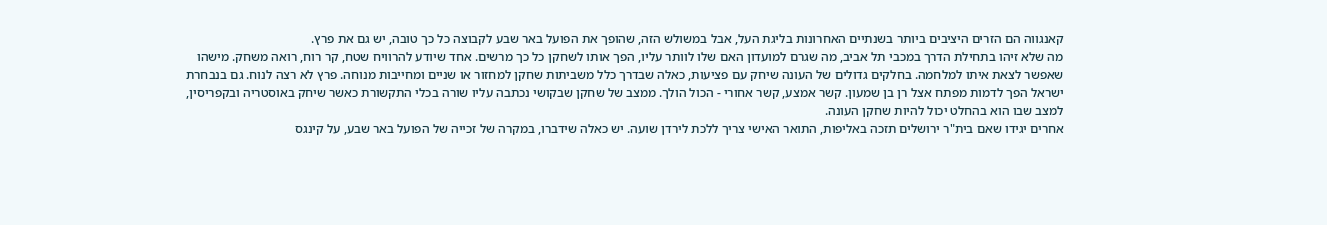קאנגווה הם הזרים היציבים ביותר בשנתיים האחרונות בליגת העל, אבל במשולש הזה, שהופך את הפועל באר שבע לקבוצה כל כך טובה, יש גם את פרץ.
מה שלא זיהו בתחילת הדרך במכבי תל אביב, מה שגרם למועדון האם שלו לוותר עליו, הפך אותו לשחקן כל כך מרשים. אחד שיודע להרוויח שטח, קר רוח, רואה משחק. מישהו שאפשר לצאת איתו למלחמה. בחלקים גדולים של העונה שיחק עם פציעות, כאלה שבדרך כלל משביתות שחקן למחזור או שניים ומחייבות מנוחה. פרץ לא רצה לנוח. גם בנבחרת ישראל הפך לדמות מפתח אצל רן בן שמעון. קשר אמצע, קשר אחורי - הכול הולך. ממצב של שחקן שבקושי נכתבה עליו שורה בכלי התקשורת כאשר שיחק באוסטריה ובקפריסין, למצב שבו הוא בהחלט יכול להיות שחקן העונה.
אחרים יגידו שאם בית"ר ירושלים תזכה באליפות, התואר האישי צריך ללכת לירדן שועה. יש כאלה שידברו, במקרה של זכייה של הפועל באר שבע, על קינגס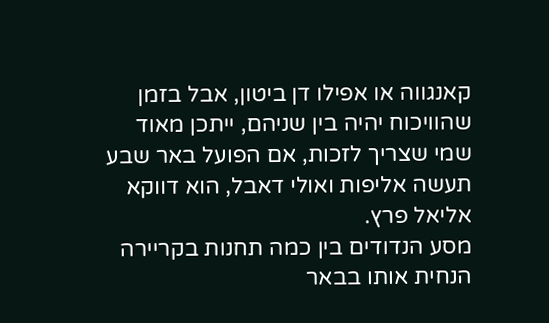קאנגווה או אפילו דן ביטון, אבל בזמן שהוויכוח יהיה בין שניהם, ייתכן מאוד שמי שצריך לזכות, אם הפועל באר שבע תעשה אליפות ואולי דאבל, הוא דווקא אליאל פרץ.
מסע הנדודים בין כמה תחנות בקריירה הנחית אותו בבאר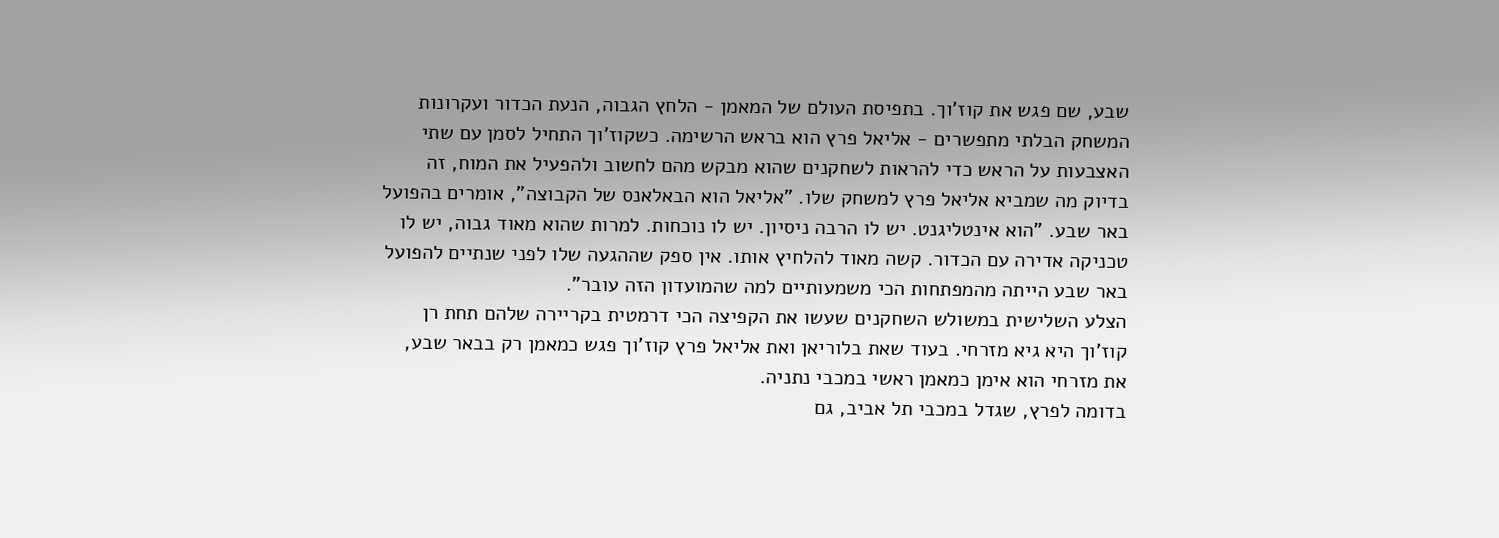שבע, שם פגש את קוז'וך. בתפיסת העולם של המאמן - הלחץ הגבוה, הנעת הכדור ועקרונות המשחק הבלתי מתפשרים - אליאל פרץ הוא בראש הרשימה. כשקוז'וך התחיל לסמן עם שתי האצבעות על הראש כדי להראות לשחקנים שהוא מבקש מהם לחשוב ולהפעיל את המוח, זה בדיוק מה שמביא אליאל פרץ למשחק שלו. "אליאל הוא הבאלאנס של הקבוצה", אומרים בהפועל באר שבע. "הוא אינטליגנט. יש לו הרבה ניסיון. יש לו נוכחות. למרות שהוא מאוד גבוה, יש לו טכניקה אדירה עם הכדור. קשה מאוד להלחיץ אותו. אין ספק שההגעה שלו לפני שנתיים להפועל באר שבע הייתה מהמפתחות הכי משמעותיים למה שהמועדון הזה עובר".
הצלע השלישית במשולש השחקנים שעשו את הקפיצה הכי דרמטית בקריירה שלהם תחת רן קוז'וך היא גיא מזרחי. בעוד שאת בלוריאן ואת אליאל פרץ קוז'וך פגש כמאמן רק בבאר שבע, את מזרחי הוא אימן כמאמן ראשי במכבי נתניה.
בדומה לפרץ, שגדל במכבי תל אביב, גם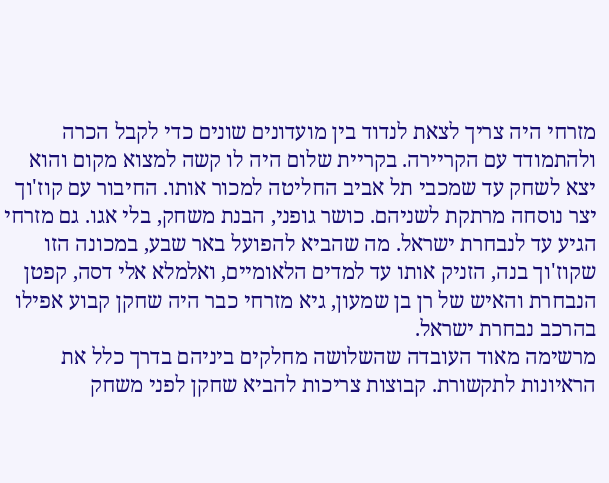מזרחי היה צריך לצאת לנדוד בין מועדונים שונים כדי לקבל הכרה ולהתמודד עם הקריירה. בקריית שלום היה לו קשה למצוא מקום והוא יצא לשחק עד שמכבי תל אביב החליטה למכור אותו. החיבור עם קוז'וך יצר נוסחה מרתקת לשניהם. כושר גופני, הבנת משחק, בלי אגו. גם מזרחי הגיע עד לנבחרת ישראל. מה שהביא להפועל באר שבע, במכונה הזו שקוז'וך בנה, הזניק אותו עד למדים הלאומיים, ואלמלא אלי דסה, קפטן הנבחרת והאיש של רן בן שמעון, גיא מזרחי כבר היה שחקן קבוע אפילו בהרכב נבחרת ישראל.
מרשימה מאוד העובדה שהשלושה מחלקים ביניהם בדרך כלל את הראיונות לתקשורת. קבוצות צריכות להביא שחקן לפני משחק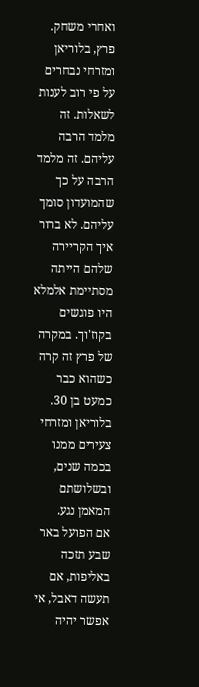ואחרי משחק. פרץ, בלוריאן ומזרחי נבחרים על פי רוב לענות לשאלות. זה מלמד הרבה עליהם. זה מלמד הרבה על כך שהמועדון סומך עליהם. לא ברור איך הקריירה שלהם הייתה מסתיימת אלמלא היו פוגשים בקוז'וך. במקרה של פרץ זה קרה כשהוא כבר כמעט בן 30. בלוריאן ומזרחי צעירים ממנו בכמה שנים, ובשלושתם המאמן נגע.
אם הפועל באר שבע תזכה באליפות, אם תעשה דאבל, אי אפשר יהיה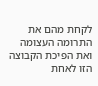לקחת מהם את התרומה העצומה ואת הפיכת הקבוצה הזו לאחת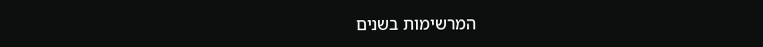המרשימות בשנים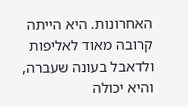האחרונות. היא הייתה קרובה מאוד לאליפות ולדאבל בעונה שעברה, והיא יכולה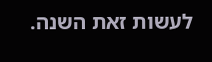לעשות זאת השנה.